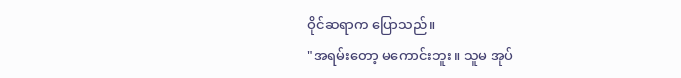ဝိုင်ဆရာက ပြောသည်။
"အရမ်းတော့ မကောင်းဘူး။ သူမ အုပ်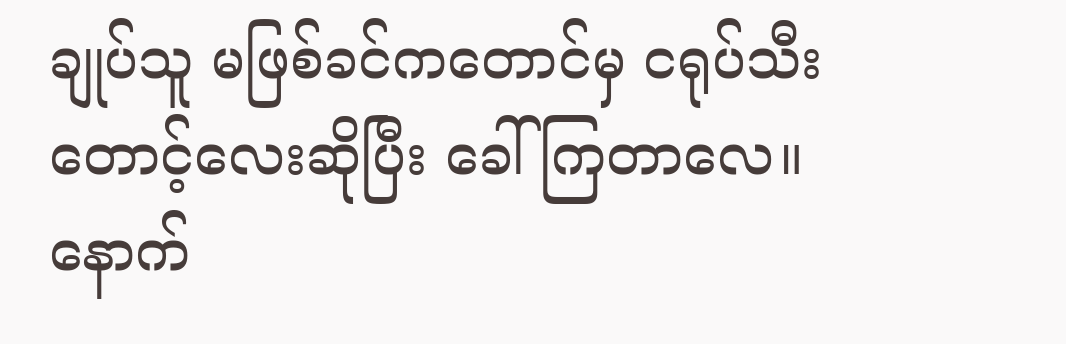ချုပ်သူ မဖြစ်ခင်ကတောင်မှ ငရုပ်သီးတောင့်လေးဆိုပြီး ခေါ်ကြတာလေ။ နောက်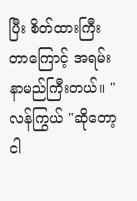ပြီး စိတ်ထားကြီးတာကြောင့် အရမ်းနာမည်ကြီးတယ်။ "
လန်ကြွယ် "ဆိုတော့ ငါ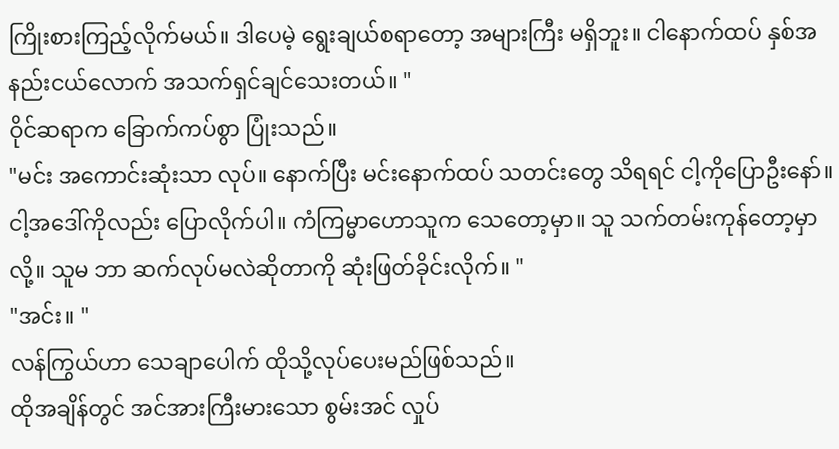ကြိုးစားကြည့်လိုက်မယ်။ ဒါပေမဲ့ ရွေးချယ်စရာတော့ အများကြီး မရှိဘူး။ ငါနောက်ထပ် နှစ်အနည်းငယ်လောက် အသက်ရှင်ချင်သေးတယ်။ "
ဝိုင်ဆရာက ခြောက်ကပ်စွာ ပြုံးသည်။
"မင်း အကောင်းဆုံးသာ လုပ်။ နောက်ပြီး မင်းနောက်ထပ် သတင်းတွေ သိရရင် ငါ့ကိုပြောဦးနော်။ ငါ့အဒေါ်ကိုလည်း ပြောလိုက်ပါ။ ကံကြမ္မာဟောသူက သေတော့မှာ။ သူ သက်တမ်းကုန်တော့မှာလို့။ သူမ ဘာ ဆက်လုပ်မလဲဆိုတာကို ဆုံးဖြတ်ခိုင်းလိုက်။ "
"အင်း။ "
လန်ကြွယ်ဟာ သေချာပေါက် ထိုသို့လုပ်ပေးမည်ဖြစ်သည်။
ထိုအချိန်တွင် အင်အားကြီးမားသော စွမ်းအင် လှုပ်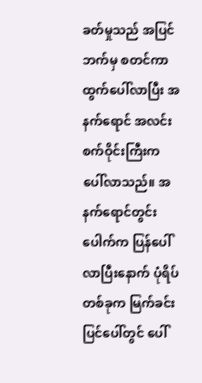ခတ်မှုသည် အပြင်ဘက်မှ စတင်ကာ ထွက်ပေါ်လာပြီး အနက်ရောင် အလင်းစက်ဝိုင်းကြီးက ပေါ်လာသည်။ အနက်ရောင်တွင်းပေါက်က ပြန်ပေါ်လာပြီးနောက် ပုံရိပ်တစ်ခုက မြက်ခင်းပြင်ပေါ်တွင် ပေါ်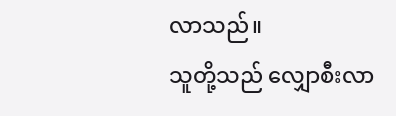လာသည်။
သူတို့သည် လျှောစီးလာ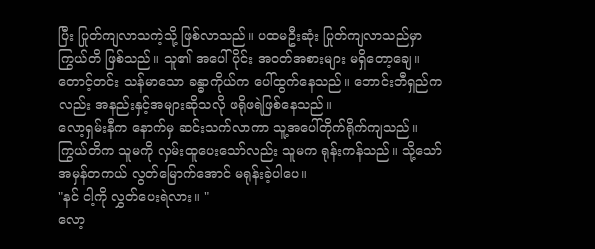ပြီး ပြုတ်ကျလာသကဲ့သို့ ဖြစ်လာသည်။ ပထမဦးဆုံး ပြုတ်ကျလာသည်မှာ ကြွယ်တိ ဖြစ်သည်။ သူ၏ အပေါ်ပိုင်း အဝတ်အစားများ မရှိတော့ချေ။ တောင့်တင်း သန်မာသော ခန္ဓာကိုယ်က ပေါ်ထွက်နေသည်။ ဘောင်းဘီရှည်ကလည်း အနည်းနှင့်အများဆိုသလို ဖရိုဖရဲဖြစ်နေသည်။
လော့ရှမ်းနီက နောက်မှ ဆင်းသက်လာကာ သူ့အပေါ်တိုက်ရိုက်ကျသည်။ ကြွယ်တိက သူမကို လှမ်းထူပေးသော်လည်း သူမက ရုန်းကန်သည်။ သို့သော် အမှန်တကယ် လွတ်မြောက်အောင် မရုန်းခဲ့ပါပေ။
"နင် ငါ့ကို လွှတ်ပေးရဲလား။ "
လော့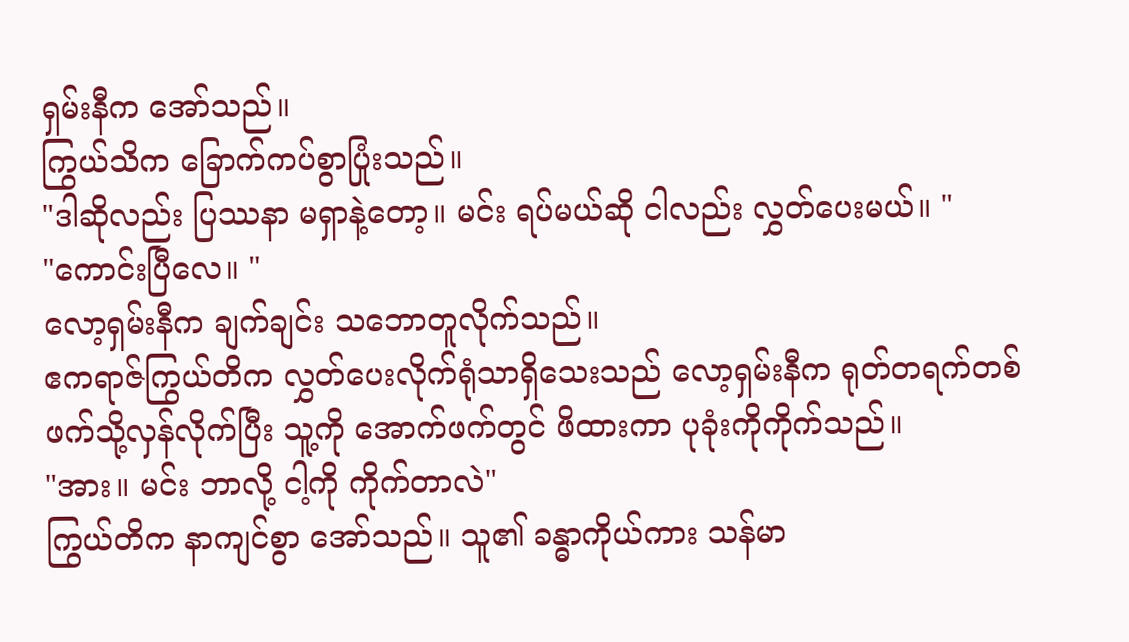ရှမ်းနီက အော်သည်။
ကြွယ်သိက ခြောက်ကပ်စွာပြုံးသည်။
"ဒါဆိုလည်း ပြဿနာ မရှာနဲ့တော့။ မင်း ရပ်မယ်ဆို ငါလည်း လွှတ်ပေးမယ်။ "
"ကောင်းပြီလေ။ "
လော့ရှမ်းနီက ချက်ချင်း သဘောတူလိုက်သည်။
ဧကရာဇ်ကြွယ်တိက လွှတ်ပေးလိုက်ရုံသာရှိသေးသည် လော့ရှမ်းနီက ရုတ်တရက်တစ်ဖက်သို့လှန်လိုက်ပြီး သူ့ကို အောက်ဖက်တွင် ဖိထားကာ ပုခုံးကိုကိုက်သည်။
"အား။ မင်း ဘာလို့ ငါ့ကို ကိုက်တာလဲ"
ကြွယ်တိက နာကျင်စွာ အော်သည်။ သူ၏ ခန္ဓာကိုယ်ကား သန်မာ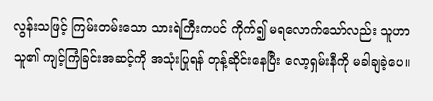လွန်းသဖြင့် ကြမ်းတမ်းသော သားရဲကြီးကပင် ကိုက်၍ မရလောက်သော်လည်း သူဟာသူ၏ ကျင့်ကြံခြင်းအဆင့်ကို အသုံးပြုရန် တုန့်ဆိုင်းနေပြီး လော့ရှမ်းနီကို မခါချခဲ့ပေ။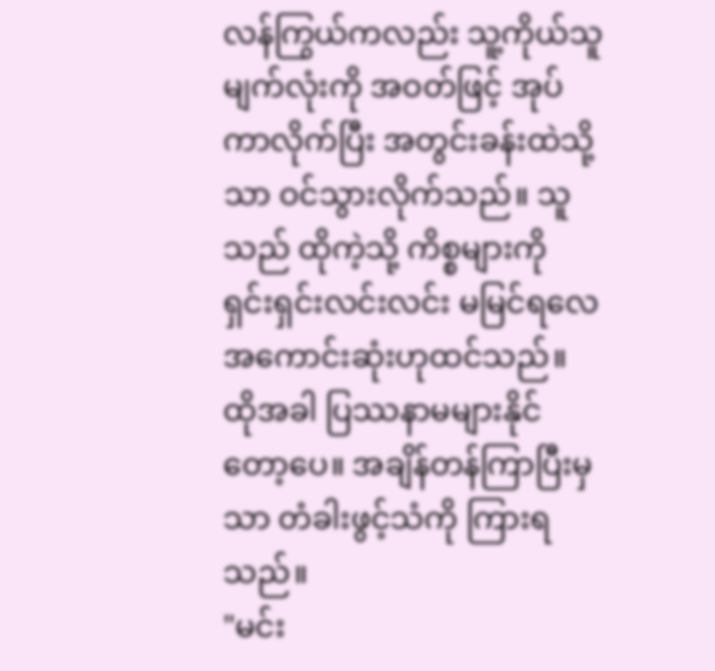လန်ကြွယ်ကလည်း သူ့ကိုယ်သူ မျက်လုံးကို အဝတ်ဖြင့် အုပ်ကာလိုက်ပြီး အတွင်းခန်းထဲသို့သာ ဝင်သွားလိုက်သည်။ သူသည် ထိုကဲ့သို့ ကိစ္စများကို ရှင်းရှင်းလင်းလင်း မမြင်ရလေ အကောင်းဆုံးဟုထင်သည်။ ထိုအခါ ပြဿနာမများနိုင်တော့ပေ။ အချိန်တန်ကြာပြီးမှသာ တံခါးဖွင့်သံကို ကြားရသည်။
"မင်း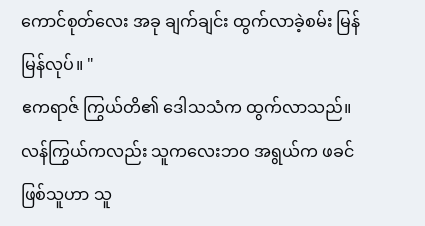ကောင်စုတ်လေး အခု ချက်ချင်း ထွက်လာခဲ့စမ်း မြန်မြန်လုပ်။ "
ဧကရာဇ် ကြွယ်တိ၏ ဒေါသသံက ထွက်လာသည်။
လန်ကြွယ်ကလည်း သူကလေးဘဝ အရွယ်က ဖခင်ဖြစ်သူဟာ သူ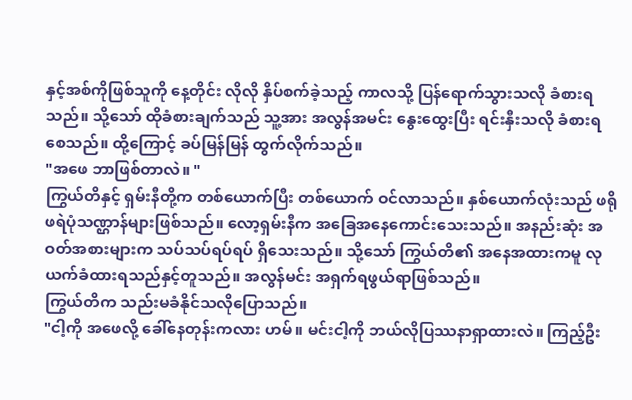နှင့်အစ်ကိုဖြစ်သူကို နေ့တိုင်း လိုလို နှိပ်စက်ခဲ့သည့် ကာလသို့ ပြန်ရောက်သွားသလို ခံစားရသည်။ သို့သော် ထိုခံစားချက်သည် သူ့အား အလွန်အမင်း နွေးထွေးပြီး ရင်းနှီးသလို ခံစားရစေသည်။ ထို့ကြောင့် ခပ်မြန်မြန် ထွက်လိုက်သည်။
"အဖေ ဘာဖြစ်တာလဲ။ "
ကြွယ်တိနှင့် ရှမ်းနီတို့က တစ်ယောက်ပြီး တစ်ယောက် ဝင်လာသည်။ နှစ်ယောက်လုံးသည် ဖရိုဖရဲပုံသဏ္ဌာန်များဖြစ်သည်။ လော့ရှမ်းနီက အခြေအနေကောင်းသေးသည်။ အနည်းဆုံး အဝတ်အစားများက သပ်သပ်ရပ်ရပ် ရှိသေးသည်။ သို့သော် ကြွယ်တိ၏ အနေအထားကမူ လုယက်ခံထားရသည်နှင့်တူသည်။ အလွန်မင်း အရှက်ရဖွယ်ရာဖြစ်သည်။
ကြွယ်တိက သည်းမခံနိုင်သလိုပြောသည်။
"ငါ့ကို အဖေလို့ ခေါ်နေတုန်းကလား ဟမ်။ မင်းငါ့ကို ဘယ်လိုပြဿနာရှာထားလဲ။ ကြည့်ဦး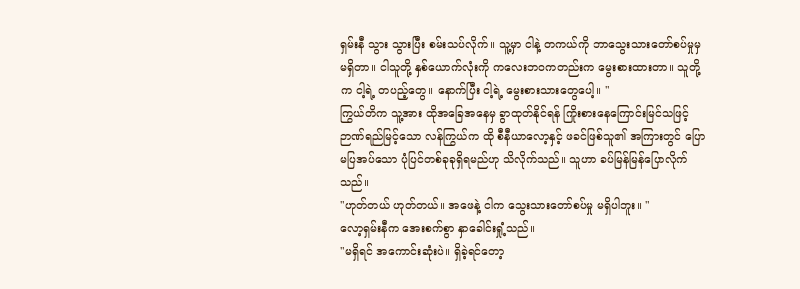ရှမ်းနီ သွား သွားပြီး စမ်းသပ်လိုက်။ သူ့မှာ ငါနဲ့ တကယ်ကို ဘာသွေးသားတော်စပ်မှုမှ မရှိတာ။ ငါသူတို့ နှစ်ယောက်လုံးကို ကလေးဘဝကတည်းက မွေးစားထားတာ။ သူတို့က ငါ့ရဲ့ တပည့်တွေ။ နောက်ပြီး ငါ့ရဲ့ မွေးစားသားတွေပေါ့။ "
ကြွယ်တိက သူ့အား ထိုအခြေအနေမှ ခွာထုတ်နိုင်ရန် ကြိုးစားနေကြောင်းမြင်သဖြင့် ဉာဏ်ရည်မြင့်သော လန်ကြွယ်က ထို စီနီယာလော့နှင့် ဖခင်ဖြစ်သူ၏ အကြားတွင် ပြောမပြအပ်သော ပုံပြင်တစ်ခုခုရှိရမည်ဟု သိလိုက်သည်။ သူဟာ ခပ်မြန်မြန်ပြောလိုက်သည်။
"ဟုတ်တယ် ဟုတ်တယ်။ အဖေနဲ့ ငါက သွေးသားတော်စပ်မှု မရှိပါဘူး။ "
လော့ရှမ်းနီက အေးစက်စွာ နှာခေါင်းရှုံ့သည်။
"မရှိရင် အကောင်းဆုံးပဲ။ ရှိခဲ့ရင်တော့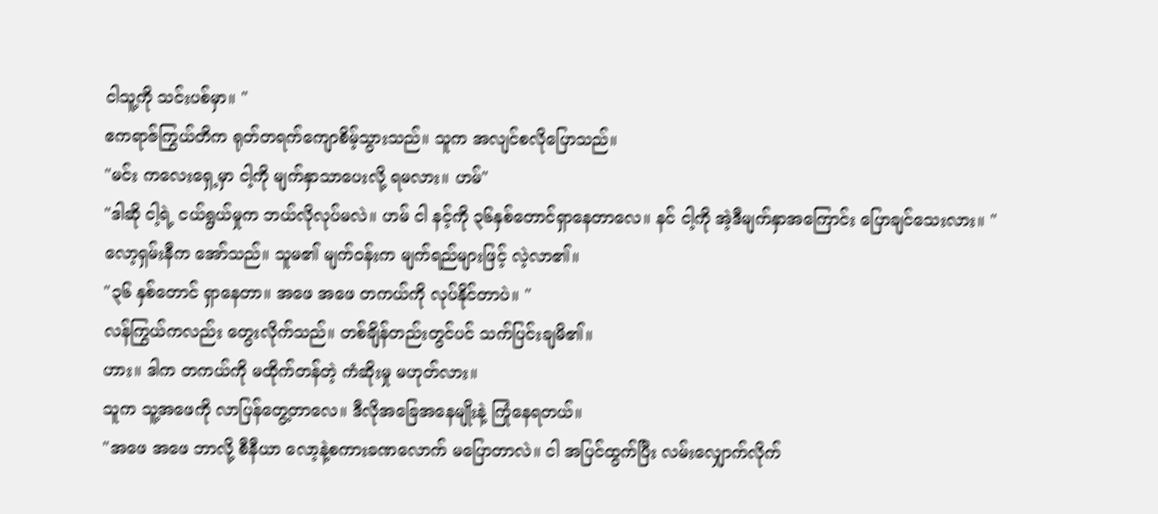ငါသူ့ကို သင်းပစ်မှာ။ "
ဧကရာဇ်ကြွယ်တိက ရုတ်တရက်ကျောစိမ့်သွားသည်။ သူက အလျင်စလိုပြောသည်။
"မင်း ကလေးရှေ့မှာ ငါ့ကို မျက်နှာသာပေးလို့ ရမလား။ ဟမ်"
"ဒါဆို ငါ့ရဲ့ ငယ်ရွယ်မှုက ဘယ်လိုလုပ်မလဲ။ ဟမ် ငါ နင့်ကို ၃၆နှစ်တောင်ရှာနေတာလေ။ နင် ငါ့ကို အဲ့ဒီမျက်နှာအကြောင်း ပြောချင်သေးလား။ "
လော့ရှမ်းနီက အော်သည်။ သူမ၏ မျက်ဝန်းက မျက်ရည်များဖြင့် လဲ့လာ၏။
"၃၆ နှစ်တောင် ရှာနေတာ။ အဖေ အဖေ တကယ်ကို လုပ်နိုင်တာပဲ။ "
လန်ကြွယ်ကလည်း တွေးလိုက်သည်။ တစ်ချိန်တည်းတွင်ပင် သက်ပြင်းချမိ၏။
ဟား။ ဒါက တကယ်ကို မထိုက်တန်တဲ့ ကံဆိုးမှု မဟုတ်လား။
သူက သူ့အဖေကို လာပြန်တွေ့တာလေ။ ဒီလိုအခြေအနေမျိုးနဲ့ ကြုံနေရတယ်။
"အဖေ အဖေ ဘာလို့ စီနီယာ လော့နဲ့စကားခဏလောက် မပြောတာလဲ။ ငါ အပြင်ထွက်ပြီး လမ်းလျှောက်လိုက်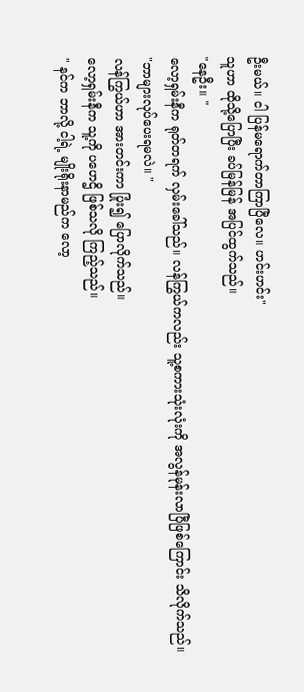ဦးမယ်။ ငါ ပြန်မရောက်တာကြာပြီလေ။ ဟင်းဟင်း"
သူဟာ ထိုသို့ပြောပြီး ခပ်မြန်မြန် အပြင်ထွက်သည်။
"နေဦး။ "
လော့ရှမ်းနီက ရုတ်တရက် လှမ်းခေါ်သည်။ လန်ကြွယ်ကလည်း သူ့စကားသုံးလုံးကို အလွန်မုန်းလာပြီဖြစ်ကြောင်း သိလိုက်သည်။
"ဘာများလုပ်ပေးရမလဲ။ "
လန်ကြွယ်ဟာ အားတင်းကာ ပြုံး၍ ပြောလိုက်သည်။
လော့ရှမ်းနီက သူ့ကို ပဟေဌိ ဖြစ်သလို ကြည့်သည်။
" နင်က ဘာလို့ ငါ့ရဲ့ မျိုးရိုးနာမည်က လော့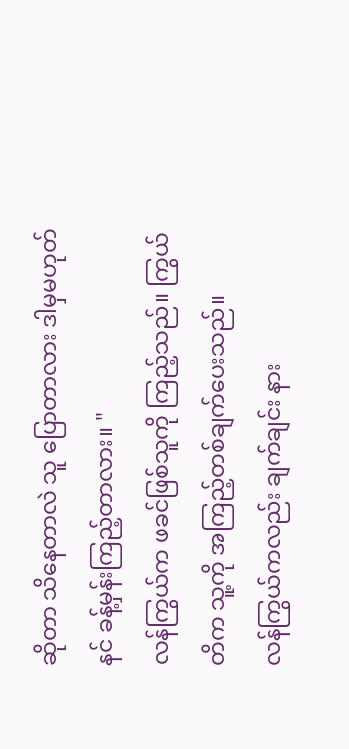ဆိုတာ သိနေတာလဲ သူ ပြောတာလား ဒါမှမဟုတ် နင် ခန့်မှန်းကြည့်တာလား။ "
လန်ကြွယ်က ဖခင်ဖြစ်သူကို ကြည့်သည်။ ကြွယ်တိက သူ့ကို အကြည့်တစ်ချက်ပေးသည်။
လန်ကြွယ်ကလည်း ချက်ချင်း နား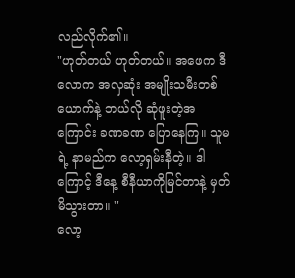လည်လိုက်၏။
"ဟုတ်တယ် ဟုတ်တယ်။ အဖေက ဒီလောက အလှဆုံး အမျိုးသမီးတစ်ယောက်နဲ့ ဘယ်လို ဆုံဖူးတဲ့အကြောင်း ခဏခဏ ပြောနေကြ။ သူမရဲ့ နာမည်က လော့ရှမ်းနီတဲ့။ ဒါကြောင့် ဒီနေ့ စီနီယာကိုမြင်တာနဲ့ မှတ်မိသွားတာ။ "
လော့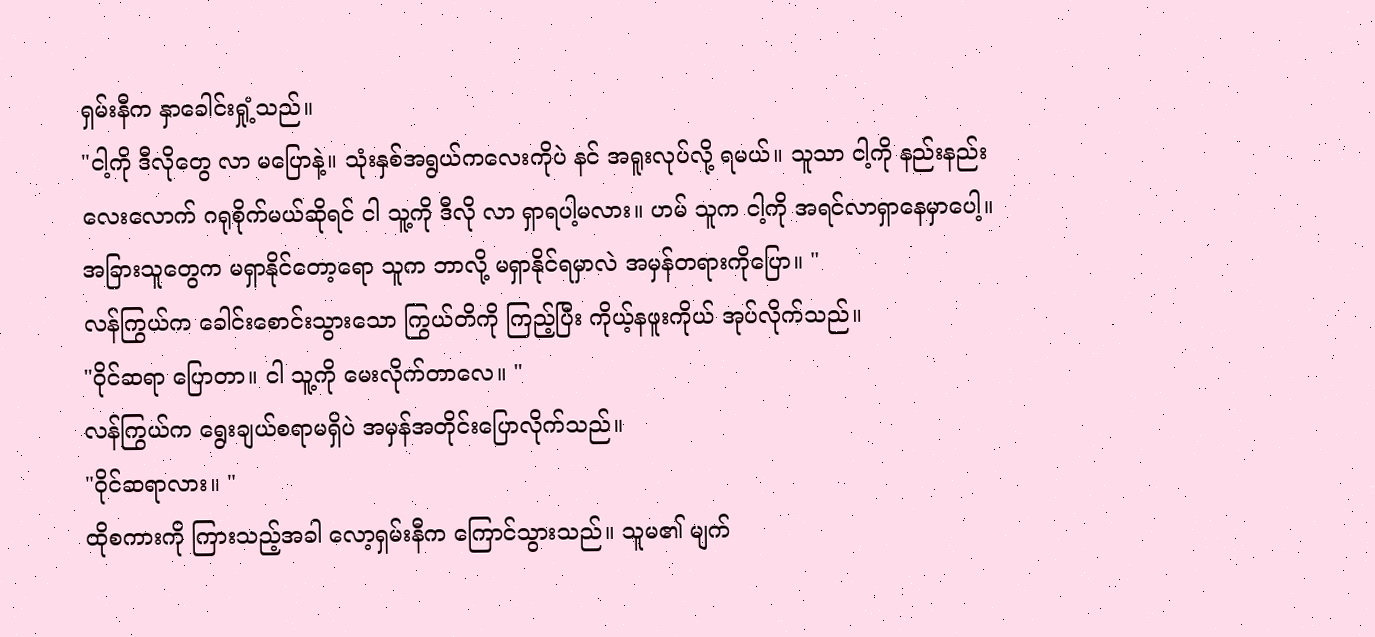ရှမ်းနီက နှာခေါင်းရှုံ့သည်။
"ငါ့ကို ဒီလိုတွေ လာ မပြောနဲ့။ သုံးနှစ်အရွယ်ကလေးကိုပဲ နင် အရူးလုပ်လို့ ရမယ်။ သူသာ ငါ့ကို နည်းနည်းလေးလောက် ဂရုစိုက်မယ်ဆိုရင် ငါ သူ့ကို ဒီလို လာ ရှာရပါ့မလား။ ဟမ် သူက ငါ့ကို အရင်လာရှာနေမှာပေါ့။ အခြားသူတွေက မရှာနိုင်တော့ရော သူက ဘာလို့ မရှာနိုင်ရမှာလဲ အမှန်တရားကိုပြော။ "
လန်ကြွယ်က ခေါင်းစောင်းသွားသော ကြွယ်တိကို ကြည့်ပြီး ကိုယ့်နဖူးကိုယ် အုပ်လိုက်သည်။
"ဝိုင်ဆရာ ပြောတာ။ ငါ သူ့ကို မေးလိုက်တာလေ။ "
လန်ကြွယ်က ရွေးချယ်စရာမရှိပဲ အမှန်အတိုင်းပြောလိုက်သည်။
"ဝိုင်ဆရာလား။ "
ထိုစကားကို ကြားသည့်အခါ လော့ရှမ်းနီက ကြောင်သွားသည်။ သူမ၏ မျက်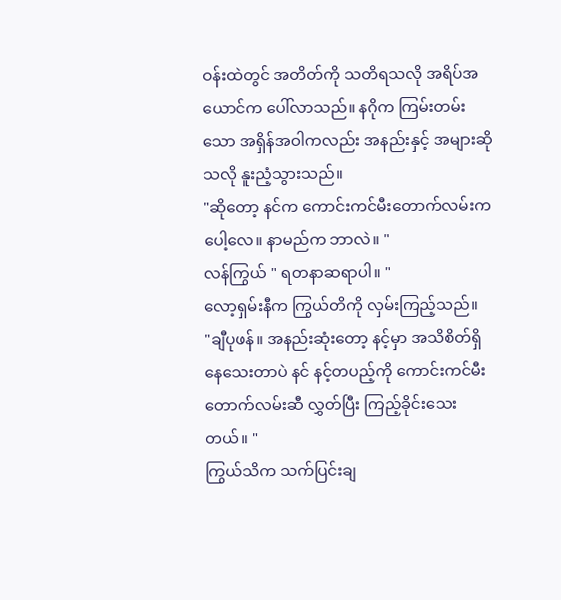ဝန်းထဲတွင် အတိတ်ကို သတိရသလို အရိပ်အယောင်က ပေါ်လာသည်။ နဂိုက ကြမ်းတမ်းသော အရှိန်အဝါကလည်း အနည်းနှင့် အများဆိုသလို နူးညံ့သွားသည်။
"ဆိုတော့ နင်က ကောင်းကင်မီးတောက်လမ်းကပေါ့လေ။ နာမည်က ဘာလဲ။ "
လန်ကြွယ် " ရတနာဆရာပါ။ "
လော့ရှမ်းနီက ကြွယ်တိကို လှမ်းကြည့်သည်။
"ချီပုဖန်။ အနည်းဆုံးတော့ နင့်မှာ အသိစိတ်ရှိနေသေးတာပဲ နင် နင့်တပည့်ကို ကောင်းကင်မီးတောက်လမ်းဆီ လွှတ်ပြီး ကြည့်ခိုင်းသေးတယ်။ "
ကြွယ်သိက သက်ပြင်းချ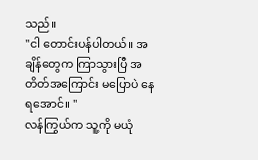သည်။
"ငါ တောင်းပန်ပါတယ်။ အချိန်တွေက ကြာသွားပြီ အတိတ်အကြောင်း မပြောပဲ နေရအောင်။ "
လန်ကြွယ်က သူ့ကို မယုံ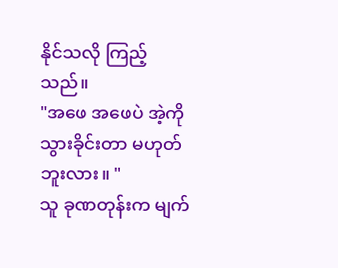နိုင်သလို ကြည့်သည်။
"အဖေ အဖေပဲ အဲ့ကိုသွားခိုင်းတာ မဟုတ်ဘူးလား။ "
သူ ခုဏတုန်းက မျက်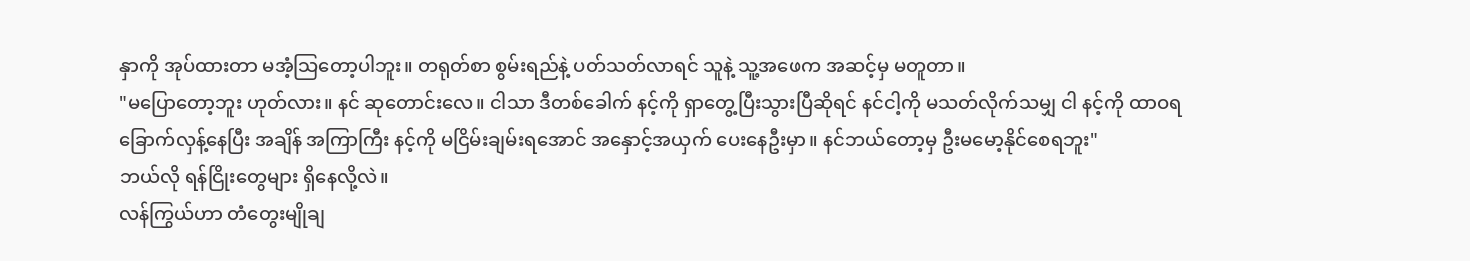နှာကို အုပ်ထားတာ မအံ့သြတော့ပါဘူး။ တရုတ်စာ စွမ်းရည်နဲ့ ပတ်သတ်လာရင် သူနဲ့ သူ့အဖေက အဆင့်မှ မတူတာ။
"မပြောတော့ဘူး ဟုတ်လား။ နင် ဆုတောင်းလေ။ ငါသာ ဒီတစ်ခေါက် နင့်ကို ရှာတွေ့ပြီးသွားပြီဆိုရင် နင်ငါ့ကို မသတ်လိုက်သမျှ ငါ နင့်ကို ထာဝရခြောက်လှန့်နေပြီး အချိန် အကြာကြီး နင့်ကို မငြိမ်းချမ်းရအောင် အနှောင့်အယှက် ပေးနေဦးမှာ။ နင်ဘယ်တော့မှ ဦးမမော့နိုင်စေရဘူး"
ဘယ်လို ရန်ငြိုးတွေများ ရှိနေလို့လဲ။
လန်ကြွယ်ဟာ တံတွေးမျိုချ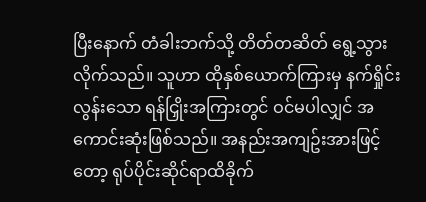ပြီးနောက် တံခါးဘက်သို့ တိတ်တဆိတ် ရွေ့သွားလိုက်သည်။ သူဟာ ထိုနှစ်ယောက်ကြားမှ နက်ရှိုင်းလွန်းသော ရန်ငြှိုးအကြားတွင် ဝင်မပါလျှင် အကောင်းဆုံးဖြစ်သည်။ အနည်းအကျဥ်းအားဖြင့်တော့ ရုပ်ပိုင်းဆိုင်ရာထိခိုက်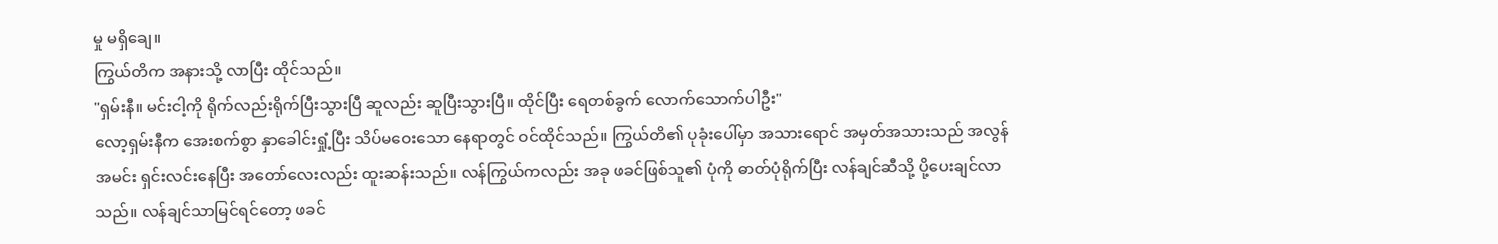မှု မရှိချေ။
ကြွယ်တိက အနားသို့ လာပြီး ထိုင်သည်။
"ရှမ်းနီ။ မင်းငါ့ကို ရိုက်လည်းရိုက်ပြီးသွားပြီ ဆူလည်း ဆူပြီးသွားပြီ။ ထိုင်ပြီး ရေတစ်ခွက် လောက်သောက်ပါဦး"
လော့ရှမ်းနီက အေးစက်စွာ နှာခေါင်းရှုံ့ပြီး သိပ်မဝေးသော နေရာတွင် ဝင်ထိုင်သည်။ ကြွယ်တိ၏ ပုခုံးပေါ်မှာ အသားရောင် အမှတ်အသားသည် အလွန်အမင်း ရှင်းလင်းနေပြီး အတော်လေးလည်း ထူးဆန်းသည်။ လန်ကြွယ်ကလည်း အခု ဖခင်ဖြစ်သူ၏ ပုံကို ဓာတ်ပုံရိုက်ပြီး လန်ချင်ဆီသို့ ပို့ပေးချင်လာသည်။ လန်ချင်သာမြင်ရင်တော့ ဖခင်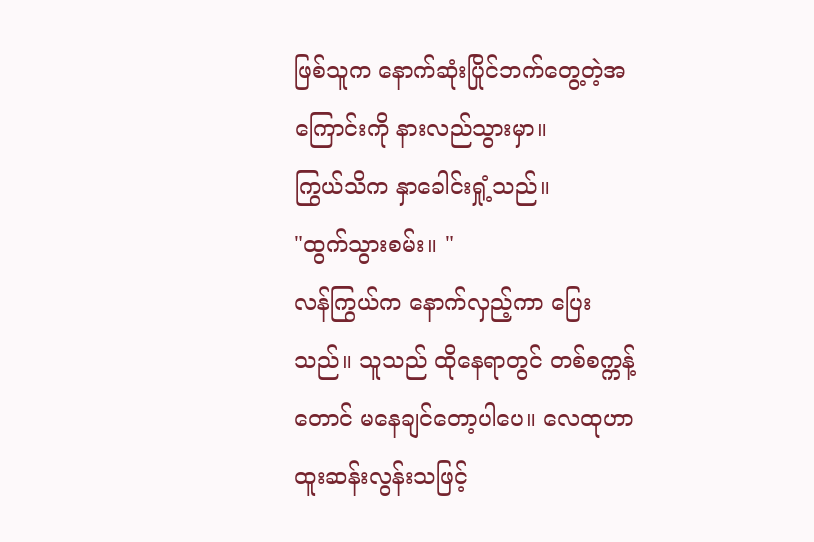ဖြစ်သူက နောက်ဆုံးပြိုင်ဘက်တွေ့တဲ့အကြောင်းကို နားလည်သွားမှာ။
ကြွယ်သိက နှာခေါင်းရှုံ့သည်။
"ထွက်သွားစမ်း။ "
လန်ကြွယ်က နောက်လှည့်ကာ ပြေးသည်။ သူသည် ထိုနေရာတွင် တစ်စက္ကန့်တောင် မနေချင်တော့ပါပေ။ လေထုဟာ ထူးဆန်းလွန်းသဖြင့်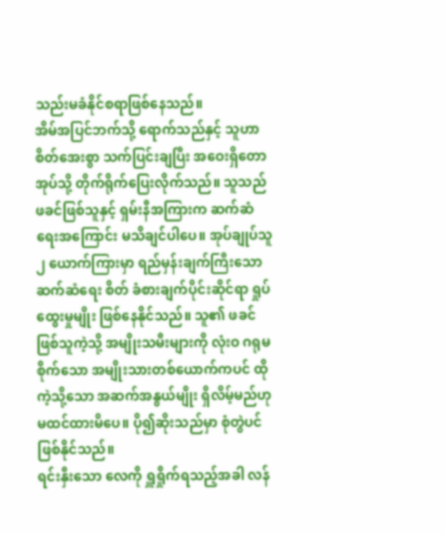သည်းမခံနိုင်စရာဖြစ်နေသည်။
အိမ်အပြင်ဘက်သို့ ရောက်သည်နှင့် သူဟာ စိတ်အေးစွာ သက်ပြင်းချပြီး အဝေးရှိတောအုပ်သို့ တိုက်ရိုက်ပြေးလိုက်သည်။ သူသည် ဖခင်ဖြစ်သူနှင့် ရှမ်းနီအကြားက ဆက်ဆံရေးအကြောင်း မသိချင်ပါပေ။ အုပ်ချုပ်သူ ၂ ယောက်ကြားမှာ ရည်မှန်းချက်ကြီးသော ဆက်ဆံရေး စိတ် ခံစားချက်ပိုင်းဆိုင်ရာ ရှုပ်ထွေးမှုမျိုး ဖြစ်နေနိုင်သည်။ သူ၏ ဖခင်ဖြစ်သူကဲ့သို့ အမျိုးသမီးများကို လုံးဝ ဂရုမစိုက်သော အမျိုးသားတစ်ယောက်ကပင် ထိုကဲ့သို့သော အဆက်အနွယ်မျိုး ရှိလိမ့်မည်ဟု မထင်ထားမိပေ။ ပို၍ဆိုးသည်မှာ စုံတွဲပင် ဖြစ်နိုင်သည်။
ရင်းနှီးသော လေကို ရှူရှိုက်ရသည့်အခါ လန်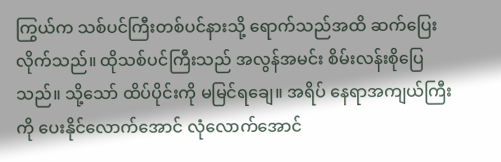ကြွယ်က သစ်ပင်ကြီးတစ်ပင်နားသို့ ရောက်သည်အထိ ဆက်ပြေးလိုက်သည်။ ထိုသစ်ပင်ကြီးသည် အလွန်အမင်း စိမ်းလန်းစိုပြေသည်။ သို့သော် ထိပ်ပိုင်းကို မမြင်ရချေ။ အရိပ် နေရာအကျယ်ကြီးကို ပေးနိုင်လောက်အောင် လုံလောက်အောင်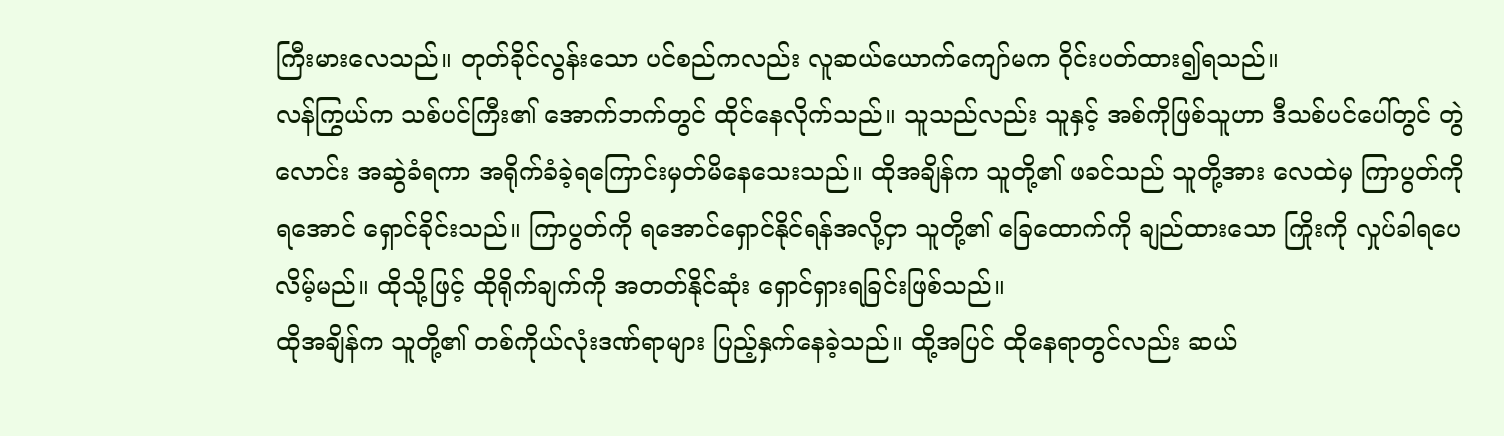ကြီးမားလေသည်။ တုတ်ခိုင်လွန်းသော ပင်စည်ကလည်း လူဆယ်ယောက်ကျော်မက ဝိုင်းပတ်ထား၍ရသည်။
လန်ကြွယ်က သစ်ပင်ကြီး၏ အောက်ဘက်တွင် ထိုင်နေလိုက်သည်။ သူသည်လည်း သူနှင့် အစ်ကိုဖြစ်သူဟာ ဒီသစ်ပင်ပေါ်တွင် တွဲလောင်း အဆွဲခံရကာ အရိုက်ခံခဲ့ရကြောင်းမှတ်မိနေသေးသည်။ ထိုအချိန်က သူတို့၏ ဖခင်သည် သူတို့အား လေထဲမှ ကြာပွတ်ကို ရအောင် ရှောင်ခိုင်းသည်။ ကြာပွတ်ကို ရအောင်ရှောင်နိုင်ရန်အလို့ငှာ သူတို့၏ ခြေထောက်ကို ချည်ထားသော ကြိုးကို လှုပ်ခါရပေလိမ့်မည်။ ထိုသို့ဖြင့် ထိုရိုက်ချက်ကို အတတ်နိုင်ဆုံး ရှောင်ရှားရခြင်းဖြစ်သည်။
ထိုအချိန်က သူတို့၏ တစ်ကိုယ်လုံးဒဏ်ရာများ ပြည့်နှက်နေခဲ့သည်။ ထို့အပြင် ထိုနေရာတွင်လည်း ဆယ်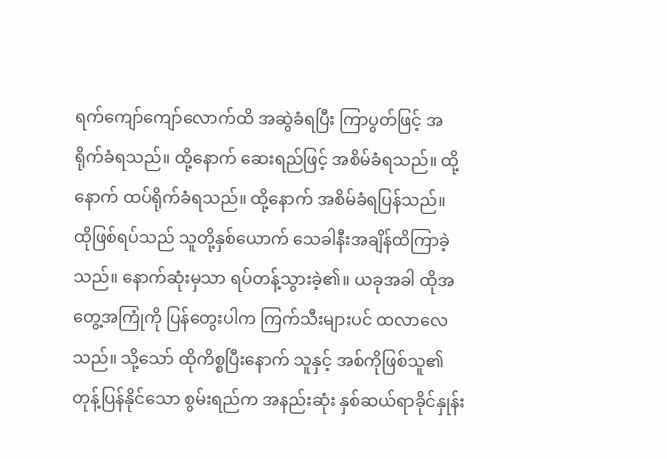ရက်ကျော်ကျော်လောက်ထိ အဆွဲခံရပြီး ကြာပွတ်ဖြင့် အရိုက်ခံရသည်။ ထို့နောက် ဆေးရည်ဖြင့် အစိမ်ခံရသည်။ ထို့နောက် ထပ်ရိုက်ခံရသည်။ ထို့နောက် အစိမ်ခံရပြန်သည်။
ထိုဖြစ်ရပ်သည် သူတို့နှစ်ယောက် သေခါနီးအချိန်ထိကြာခဲ့သည်။ နောက်ဆုံးမှသာ ရပ်တန့်သွားခဲ့၏။ ယခုအခါ ထိုအတွေ့အကြုံကို ပြန်တွေးပါက ကြက်သီးများပင် ထလာလေသည်။ သို့သော် ထိုကိစ္စပြီးနောက် သူနှင့် အစ်ကိုဖြစ်သူ၏ တုန့်ပြန်နိုင်သော စွမ်းရည်က အနည်းဆုံး နှစ်ဆယ်ရာခိုင်နှုန်း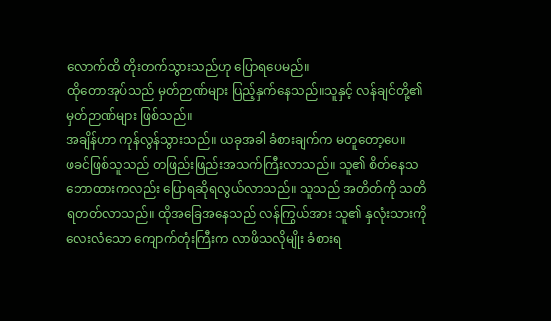လောက်ထိ တိုးတက်သွားသည်ဟု ပြောရပေမည်။
ထိုတောအုပ်သည် မှတ်ဉာဏ်များ ပြည့်နှက်နေသည်။သူနှင့် လန်ချင်တို့၏ မှတ်ဉာဏ်များ ဖြစ်သည်။
အချိန်ဟာ ကုန်လွန်သွားသည်။ ယခုအခါ ခံစားချက်က မတူတော့ပေ။
ဖခင်ဖြစ်သူသည် တဖြည်းဖြည်းအသက်ကြီးလာသည်။ သူ၏ စိတ်နေသဘောထားကလည်း ပြောရဆိုရလွယ်လာသည်။ သူသည် အတိတ်ကို သတိရတတ်လာသည်။ ထိုအခြေအနေသည် လန်ကြွယ်အား သူ၏ နှလုံးသားကို လေးလံသော ကျောက်တုံးကြီးက လာဖိသလိုမျိုး ခံစားရ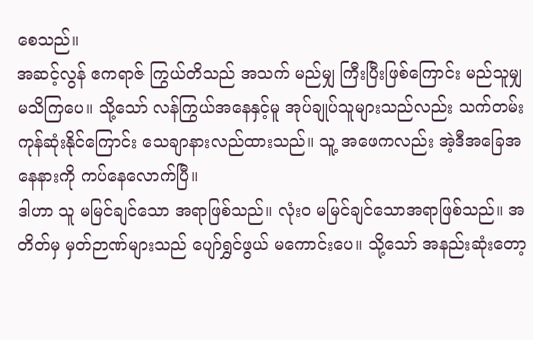စေသည်။
အဆင့်လွန် ဧကရာဇ် ကြွယ်တိသည် အသက် မည်မျှ ကြီးပြီးဖြစ်ကြောင်း မည်သူမျှ မသိကြပေ။ သို့သော် လန်ကြွယ်အနေနှင့်မူ အုပ်ချုပ်သူများသည်လည်း သက်တမ်းကုန်ဆုံးနိုင်ကြောင်း သေချာနားလည်ထားသည်။ သူ့ အဖေကလည်း အဲ့ဒီအခြေအနေနားကို ကပ်နေလောက်ပြီ။
ဒါဟာ သူ မမြင်ချင်သော အရာဖြစ်သည်။ လုံးဝ မမြင်ချင်သောအရာဖြစ်သည်။ အတိတ်မှ မှတ်ဉာဏ်များသည် ပျော်ရွှင်ဖွယ် မကောင်းပေ။ သို့သော် အနည်းဆုံးတော့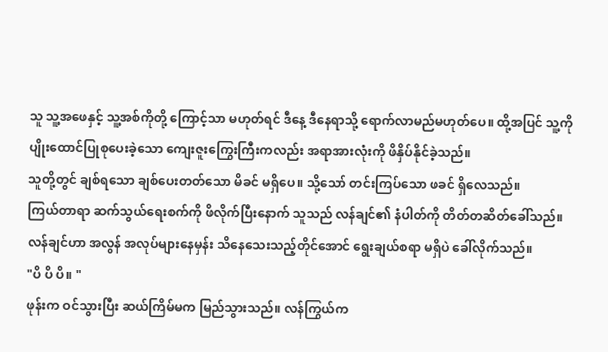သူ သူ့အဖေနှင့် သူ့အစ်ကိုတို့ ကြောင့်သာ မဟုတ်ရင် ဒီနေ့ ဒီနေရာသို့ ရောက်လာမည်မဟုတ်ပေ။ ထို့အပြင် သူ့ကို ပျိုးထောင်ပြုစုပေးခဲ့သော ကျေးဇူးကြွေးကြီးကလည်း အရာအားလုံးကို ဖိနှိပ်နိုင်ခဲ့သည်။
သူတို့တွင် ချစ်ရသော ချစ်ပေးတတ်သော မိခင် မရှိပေ။ သို့သော် တင်းကြပ်သော ဖခင် ရှိလေသည်။
ကြယ်တာရာ ဆက်သွယ်ရေးစက်ကို ဖိလိုက်ပြီးနောက် သူသည် လန်ချင်၏ နံပါတ်ကို တိတ်တဆိတ်ခေါ်သည်။ လန်ချင်ဟာ အလွန် အလုပ်များနေမှန်း သိနေသေးသည့်တိုင်အောင် ရွေးချယ်စရာ မရှိပဲ ခေါ်လိုက်သည်။
"ပိ ပိ ပိ။ "
ဖုန်းက ဝင်သွားပြီး ဆယ်ကြိမ်မက မြည်သွားသည်။ လန်ကြွယ်က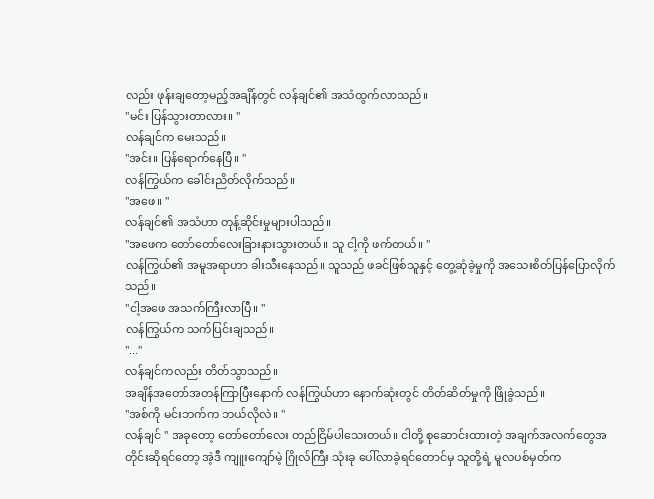လည်း ဖုန်းချတော့မည့်အချိန်တွင် လန်ချင်၏ အသံထွက်လာသည်။
"မင်း ပြန်သွားတာလား။ "
လန်ချင်က မေးသည်။
"အင်း။ ပြန်ရောက်နေပြီ။ "
လန်ကြွယ်က ခေါင်းညိတ်လိုက်သည်။
"အဖေ။ "
လန်ချင်၏ အသံဟာ တုန့်ဆိုင်းမှုများပါသည်။
"အဖေက တော်တော်လေးခြားနားသွားတယ်။ သူ ငါ့ကို ဖက်တယ်။ "
လန်ကြွယ်၏ အမူအရာဟာ ခါးသီးနေသည်။ သူသည် ဖခင်ဖြစ်သူနှင့် တွေ့ဆုံခဲ့မှုကို အသေးစိတ်ပြန်ပြောလိုက်သည်။
"ငါ့အဖေ အသက်ကြီးလာပြီ။ "
လန်ကြွယ်က သက်ပြင်းချသည်။
"..."
လန်ချင်ကလည်း တိတ်သွာသည်။
အချိန်အတော်အတန်ကြာပြီးနောက် လန်ကြွယ်ဟာ နောက်ဆုံးတွင် တိတ်ဆိတ်မှုကို ဖြိုခွဲသည်။
"အစ်ကို မင်းဘက်က ဘယ်လိုလဲ။ "
လန်ချင် " အခုတော့ တော်တော်လေး တည်ငြိမ်ပါသေးတယ်။ ငါတို့ စုဆောင်းထားတဲ့ အချက်အလက်တွေအတိုင်းဆိုရင်တော့ အဲ့ဒီ ကျူးကျော်မဲ့ ဂြိုလ်ကြီး သုံးခု ပေါ်လာခဲ့ရင်တောင်မှ သူတို့ရဲ့ မူလပစ်မှတ်က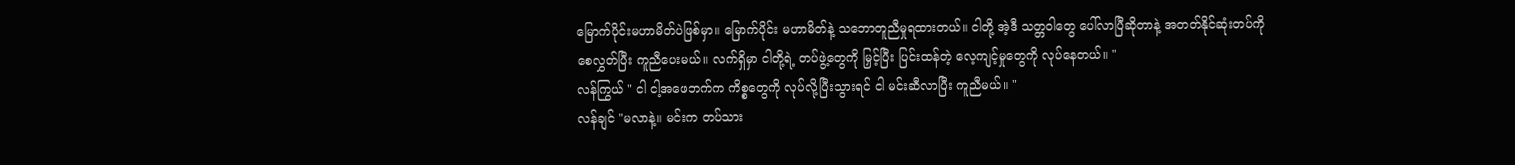မြောက်ပိုင်းမဟာမိတ်ပဲဖြစ်မှာ။ မြောက်ပိုင်း မဟာမိတ်နဲ့ သဘောတူညီမှုရထားတယ်။ ငါတို့ အဲ့ဒီ သတ္တဝါတွေ ပေါ်လာပြီဆိုတာနဲ့ အတတ်နိုင်ဆုံးတပ်ကို စေလွှတ်ပြီး ကူညီပေးမယ်။ လက်ရှိမှာ ငါတို့ရဲ့ တပ်ဖွဲ့တွေကို မြှင့်ပြီး ပြင်းထန်တဲ့ လေ့ကျင့်မှုတွေကို လုပ်နေတယ်။ "
လန်ကြွယ် " ငါ ငါ့အဖေဘက်က ကိစ္စတွေကို လုပ်လို့ပြီးသွားရင် ငါ မင်းဆီလာပြီး ကူညီမယ်။ "
လန်ချင် "မလာနဲ့။ မင်းက တပ်သား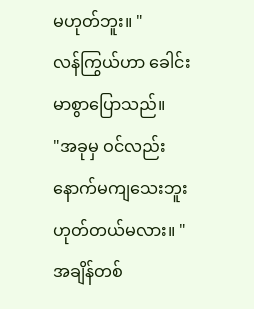မဟုတ်ဘူး။ "
လန်ကြွယ်ဟာ ခေါင်းမာစွာပြောသည်။
"အခုမှ ဝင်လည်း နောက်မကျသေးဘူး ဟုတ်တယ်မလား။ "
အချိန်တစ်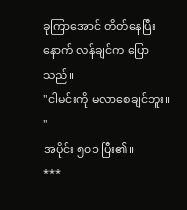ခုကြာအောင် တိတ်နေပြီးနောက် လန်ချင်က ပြောသည်။
"ငါမင်းကို မလာစေချင်ဘူး။ "
အပိုင်း ၅၀၁ ပြီး၏။
***